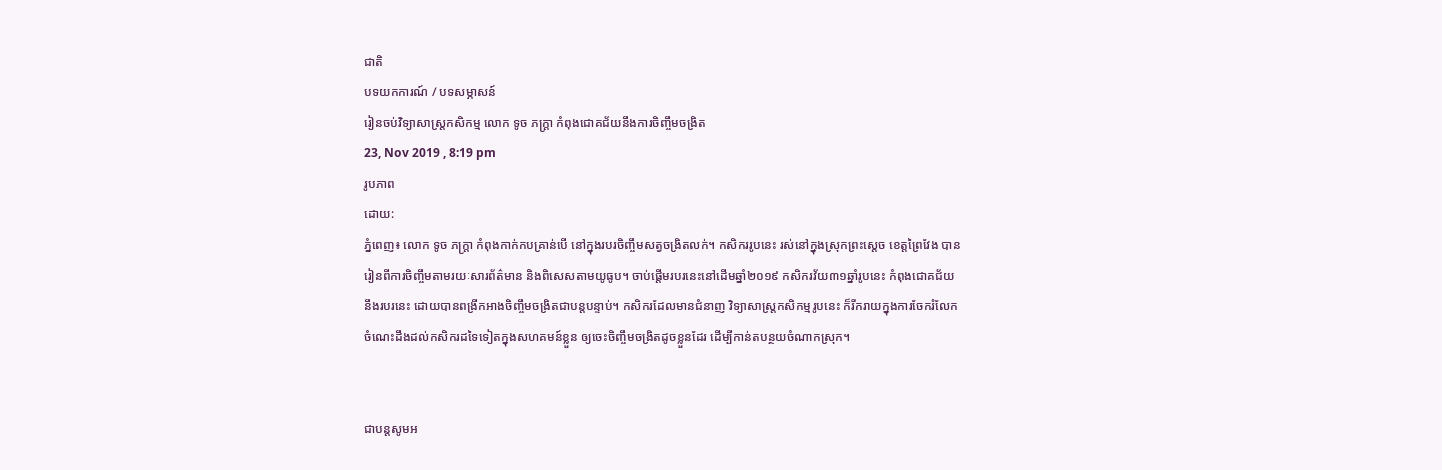ជាតិ
បទយកការណ៍ / បទសម្ភាសន៍
រៀនចប់វិទ្យាសាស្ត្រកសិកម្ម លោក ទូច ភក្ត្រា កំពុងជោគជ័យនឹងការចិញ្ចឹមចង្រិត
23, Nov 2019 , 8:19 pm
រូបភាព
ដោយ:
ភ្នំពេញ៖ លោក ទូច ភក្ត្រា កំពុងកាក់កបគ្រាន់បើ នៅក្នុងរបរចិញ្ចឹមសត្វចង្រិតលក់។ កសិកររូបនេះ រស់នៅក្នុងស្រុកព្រះស្តេច ខេត្តព្រៃវែង បានរៀនពីការចិញ្ចឹមតាមរយៈសារព័ត៌មាន និងពិសេសតាមយូធូប។ ចាប់ផ្តើមរបរនេះនៅដើមឆ្នាំ២០១៩ កសិករវ័យ៣១ឆ្នាំរូបនេះ កំពុងជោគជ័យនឹងរបរនេះ ដោយបានពង្រីកអាងចិញ្ចឹមចង្រិតជាបន្តបន្ទាប់។ កសិករដែលមានជំនាញ វិទ្យាសាស្ត្រកសិកម្មរូបនេះ ក៏រីករាយក្នុងការចែករំលែកចំណេះដឹងដល់កសិករដទៃទៀតក្នុងសហគមន៍ខ្លួន ឲ្យចេះចិញ្ចឹមចង្រិតដូចខ្លួនដែរ ដើម្បីកាន់តបន្ថយចំណាកស្រុក។


ជាបន្តសូមអ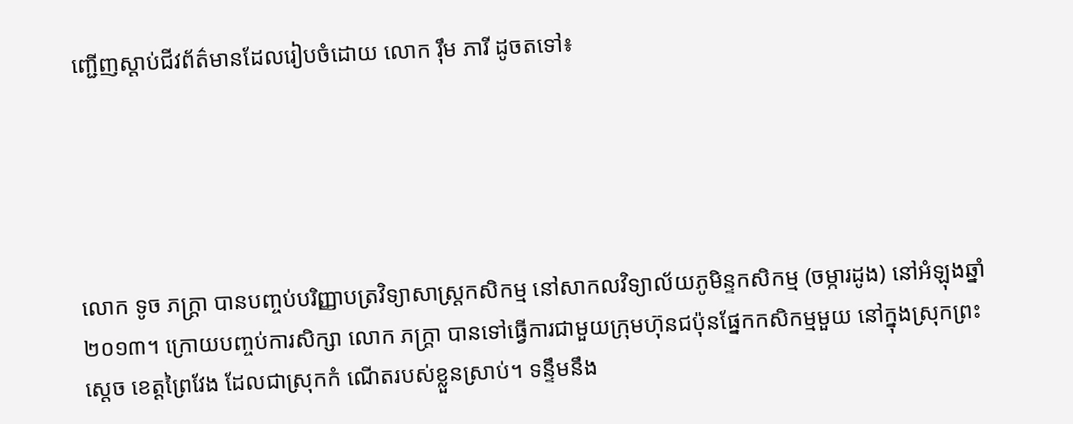ញ្ជើញស្តាប់ជីវព័ត៌មានដែលរៀបចំដោយ លោក រ៉ឹម ភារី ដូចតទៅ៖





លោក ទូច ភក្ត្រា បានបញ្ចប់បរិញ្ញាបត្រវិទ្យាសាស្ត្រកសិកម្ម នៅសាកលវិទ្យាល័យភូមិន្ទកសិកម្ម (ចម្ការដូង) នៅអំឡុងឆ្នាំ២០១៣។ ក្រោយបញ្ចប់ការសិក្សា លោក ភក្ត្រា បានទៅធ្វើការជាមួយក្រុមហ៊ុនជប៉ុនផ្នែកកសិកម្មមួយ នៅក្នុងស្រុកព្រះស្តេច ខេត្តព្រៃវែង ដែលជាស្រុកកំ ណើតរបស់ខ្លួនស្រាប់។ ទន្ទឹមនឹង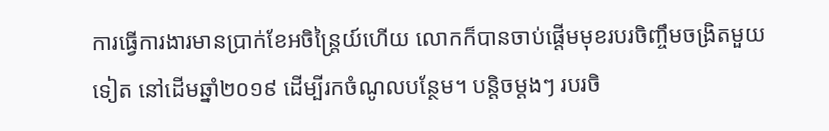ការធ្វើការងារមានប្រាក់ខែអចិន្ត្រៃយ៍ហើយ លោកក៏បានចាប់ផ្តើមមុខរបរចិញ្ចឹមចង្រិតមួយទៀត នៅដើមឆ្នាំ២០១៩ ដើម្បីរកចំណូលបន្ថែម។ បន្តិចម្តងៗ របរចិ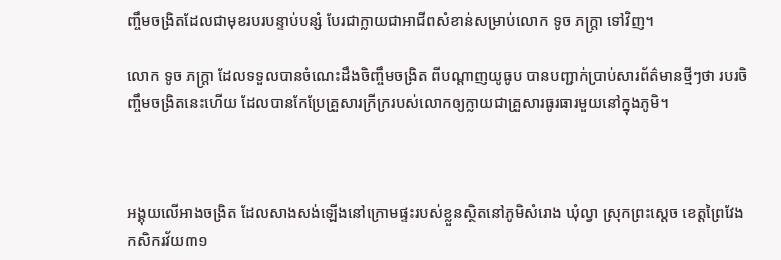ញ្ចឹមចង្រិតដែលជាមុខរបរបន្ទាប់បន្សំ បែរជាក្លាយជាអាជីពសំខាន់សម្រាប់លោក ទូច ភក្ត្រា ទៅវិញ។

លោក ទូច ភក្ត្រា ដែលទទួលបានចំណេះដឹងចិញ្ចឹមចង្រិត ពីបណ្តាញយូធូប បានបញ្ជាក់ប្រាប់សារព័ត៌មានថ្មីៗថា របរចិញ្ចឹមចង្រិតនេះហើយ ដែលបានកែប្រែគ្រួសារក្រីក្ររបស់លោកឲ្យក្លាយជាគ្រួសារធូរធារមួយនៅក្នុងភូមិ។



អង្គុយលើអាងចង្រិត ដែលសាងសង់ឡើងនៅក្រោមផ្ទះរបស់ខ្លួនស្ថិតនៅភូមិសំរោង ឃុំល្វា ស្រុកព្រះស្តេច ខេត្តព្រៃវែង កសិករវ័យ៣១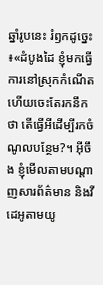ឆ្នាំរូបនេះ រំឭកដូច្នេះ៖«ដំបូងដៃ ខ្ញុំមកធ្វើការនៅស្រុកកំណើត ហើយចេះតែរកនឹកថា តើធ្វើអីដើម្បីរកចំណូលបន្ថែម?។ អ៊ីចឹង ខ្ញុំមើលតាមបណ្តាញសារព័ត៌មាន និងវីដេអូតាមយូ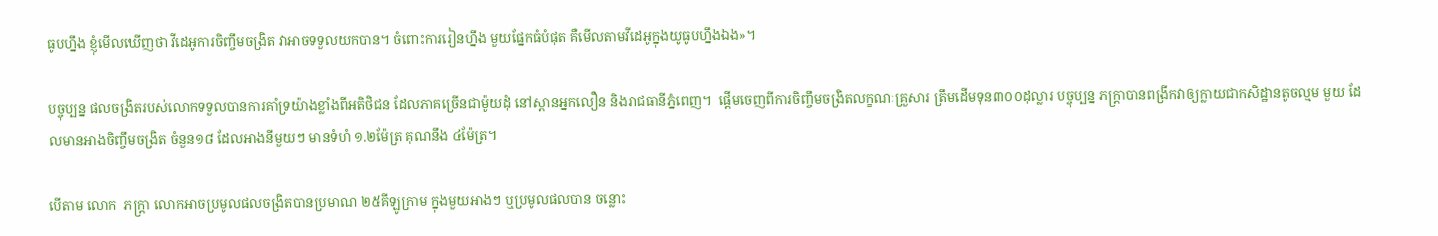ធូបហ្នឹង ខ្ញុំមើលឃើញថា វីដេអូការចិញ្ចឹមចង្រិត វាអាចទទួលយកបាន។ ចំពោះការរៀនហ្នឹង មួយផ្នែកធំបំផុត គឺមើលតាមវីដេអូក្នុងយូធូបហ្នឹងឯង»។

បច្ចុប្បន្ន ផលចង្រិតរបស់លោកទទួលបានការគាំទ្រយ៉ាងខ្លាំងពីអតិថិជន ដែលភាគច្រើនជាម៉ូយដុំ នៅស្ពានអ្នកលឿន និងរាជធានីភ្នំពេញ។  ផ្តើមចេញពីការចិញ្ចឹមចង្រិតលក្ខណៈគ្រួសារ ត្រឹមដើមទុន៣០០ដុល្លារ បច្ចុប្បន្ន ភក្ត្រាបានពង្រីកវាឲ្យក្លាយជាកសិដ្ឋានតូចល្មម មួយ ដែលមានអាងចិញ្ចឹមចង្រិត ចំនួន១៨ ដែលអាងនីមួយៗ មានទំហំ ១.២ម៉ែត្រ គុណនឹង ៤ម៉ែត្រ។

បើតាម លោក  ភក្ត្រា លោកអាចប្រមូលផលចង្រិតបានប្រមាណ ២៥គីឡូក្រាម ក្នុងមួយអាងៗ ឬប្រមូលផលបាន ចន្លោះ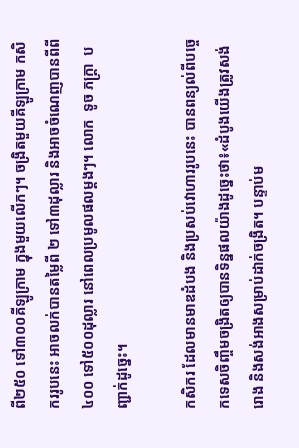ពី២៥០ ទៅ៣០០គីឡូក្រាម ក្នុងមួយលើកៗ។ ចង្រិតមួយគីឡូក្រាម កសិកររូបនេះ អាចលក់បានតម្លៃពី ២ ទៅ៣ដុល្លារ និងអាចចំណេញបានពីពី៤០០ ទៅ៥០០ដុល្លារ នៅពេលប្រមូលផលម្តងៗ។ លោក  ទូច ភក្ត្រា  បញ្ជាក់ដូច្នេះ។

កសិករ ដែលមានមាឌដំបង និងប្រសប់វោហាររូបនេះ បានពន្យល់ពីបច្ចេកទេសចិញ្ចឹមចង្រិតឲ្យបានទិន្នផលយ៉ាងដូច្នេះថា៖«ដំបូងយើងត្រូវសង់រោង និងសង់អាងសម្រាប់ដាក់ចង្រិត។ បន្ទាប់ម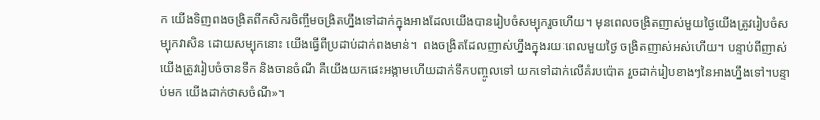ក យើងទិញពងចង្រិតពីកសិករចិញ្ចឹមចង្រិតហ្នឹងទៅដាក់ក្នុងអាងដែលយើងបានរៀបចំសម្បុករួចហើយ។ មុនពេលចង្រិតញាស់មួយថ្ងៃយើងត្រូវរៀបចំសម្បុកវាសិន ដោយសម្បុកនោះ យើងធ្វើពីប្រដាប់ដាក់ពងមាន់។  ពងចង្រិតដែលញាស់ហ្នឹងក្នុងរយៈពេលមួយថ្ងៃ ចង្រិតញាស់អស់ហើយ។ បន្ទាប់ពីញាស់ យើងត្រូវរៀបចំចានទឹក និងចានចំណី គឺយើងយកផេះអង្កាមហើយដាក់ទឹកបញ្ចូលទៅ យកទៅដាក់លើគំរបប៉ោត រួចដាក់រៀបខាងៗនៃអាងហ្នឹងទៅ។បន្ទាប់មក យើងដាក់ថាសចំណី»។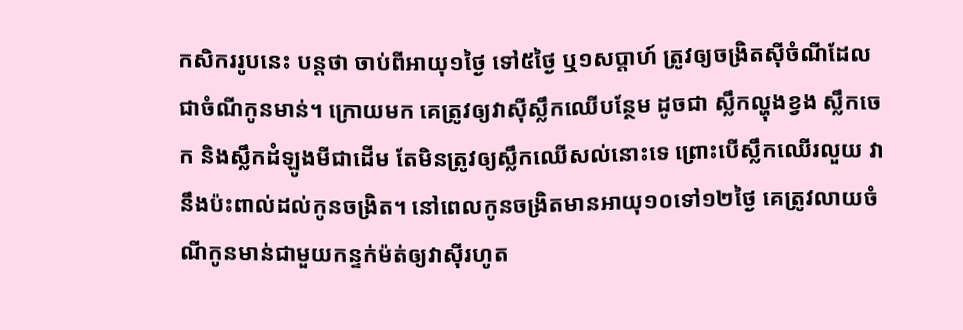កសិកររូបនេះ បន្តថា ចាប់ពីអាយុ១ថ្ងៃ ទៅ៥ថ្ងៃ ឬ១សប្តាហ៍ ត្រូវឲ្យចង្រិតស៊ីចំណីដែលជាចំណីកូនមាន់។ ក្រោយមក គេត្រូវឲ្យវាស៊ីស្លឹកឈើបន្ថែម ដូចជា ស្លឹកល្ហុងខ្វង ស្លឹកចេក និងស្លឹកដំឡូងមីជាដើម តែមិនត្រូវឲ្យស្លឹកឈើសល់នោះទេ ព្រោះបើស្លឹកឈើរលួយ វានឹងប៉ះពាល់ដល់កូនចង្រិត។ នៅពេលកូនចង្រិតមានអាយុ១០ទៅ១២ថ្ងៃ គេត្រូវលាយចំណីកូនមាន់ជាមួយកន្ទក់ម៉ត់ឲ្យវាស៊ីរហូត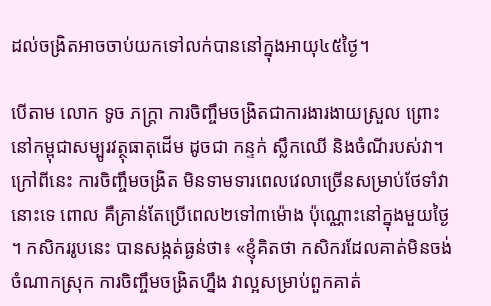ដល់ចង្រិតអាចចាប់យកទៅលក់បាននៅក្នុងអាយុ៤៥ថ្ងៃ។

បើតាម លោក ទូច ភក្ត្រា ការចិញ្ចឹមចង្រិតជាការងារងាយស្រួល ព្រោះនៅកម្ពុជាសម្បូរវត្ថុធាតុដើម ដូចជា កន្ទក់ ស្លឹកឈើ និងចំណីរបស់វា។ ក្រៅពីនេះ ការចិញ្ចឹមចង្រិត មិនទាមទារពេលវេលាច្រើនសម្រាប់ថែទាំវានោះទេ ពោល គឺគ្រាន់តែប្រើពេល២ទៅ៣ម៉ោង ប៉ុណ្ណោះនៅក្នុងមួយថ្ងៃ។ កសិកររូបនេះ បានសង្កត់ធ្ងន់ថា៖ «ខ្ញុំគិតថា កសិករដែលគាត់មិនចង់ចំណាកស្រុក ការចិញ្ចឹមចង្រិតហ្នឹង វាល្អសម្រាប់ពួកគាត់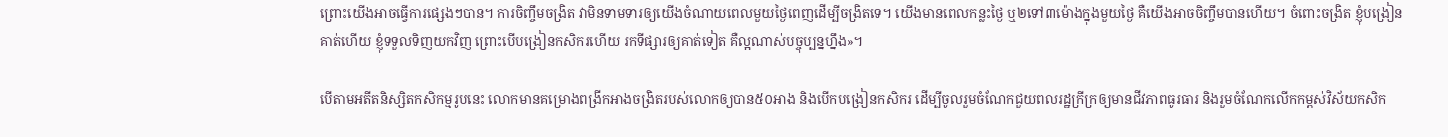ព្រោះយើងអាចធ្វើការផ្សេងៗបាន។ ការចិញ្ចឹមចង្រិត វាមិនទាមទារឲ្យយើងចំណាយពេលមួយថ្ងៃពេញដើម្បីចង្រិតទេ។ យើងមានពេលកន្លះថ្ងៃ ឬ២ទៅ៣ម៉ោងក្នុងមួយថ្ងៃ គឺយើងអាចចិញ្ចឹមបានហើយ។ ចំពោះចង្រិត ខ្ញុំបង្រៀនគាត់ហើយ ខ្ញុំទទួលទិញយកវិញ ព្រោះបើបង្រៀនកសិករហើយ រកទីផ្សារឲ្យគាត់ទៀត គឺល្អណាស់បច្ចុប្បន្នហ្នឹង»។

បើតាមអតីតនិស្សិតកសិកម្មរូបនេះ លោកមានគម្រោងពង្រីកអាងចង្រិតរបស់លោកឲ្យបាន៥០អាង និងបើកបង្រៀនកសិករ ដើម្បីចូលរួមចំណែកជួយពលរដ្ឋក្រីក្រឲ្យមានជីវភាពធូរធារ និងរួមចំណែកលើកកម្ពស់វិស័យកសិក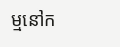ម្មនៅក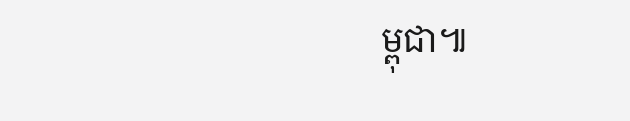ម្ពុជា៕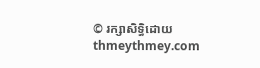© រក្សាសិទ្ធិដោយ thmeythmey.com